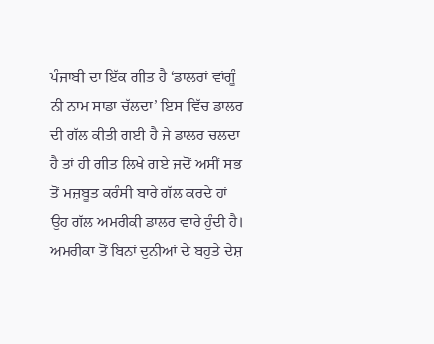ਪੰਜਾਬੀ ਦਾ ਇੱਕ ਗੀਤ ਹੈ ‘ਡਾਲਰਾਂ ਵਾਂਗੂੰ ਨੀ ਨਾਮ ਸਾਡਾ ਚੱਲਦਾ’ ਇਸ ਵਿੱਚ ਡਾਲਰ ਦੀ ਗੱਲ ਕੀਤੀ ਗਈ ਹੈ ਜੇ ਡਾਲਰ ਚਲਦਾ ਹੈ ਤਾਂ ਹੀ ਗੀਤ ਲਿਖੇ ਗਏ ਜਦੋਂ ਅਸੀਂ ਸਭ ਤੋਂ ਮਜ਼ਬੂਤ ਕਰੰਸੀ ਬਾਰੇ ਗੱਲ ਕਰਦੇ ਹਾਂ ਉਹ ਗੱਲ ਅਮਰੀਕੀ ਡਾਲਰ ਵਾਰੇ ਹੁੰਦੀ ਹੈ। ਅਮਰੀਕਾ ਤੋਂ ਬਿਨਾਂ ਦੁਨੀਆਂ ਦੇ ਬਹੁਤੇ ਦੇਸ਼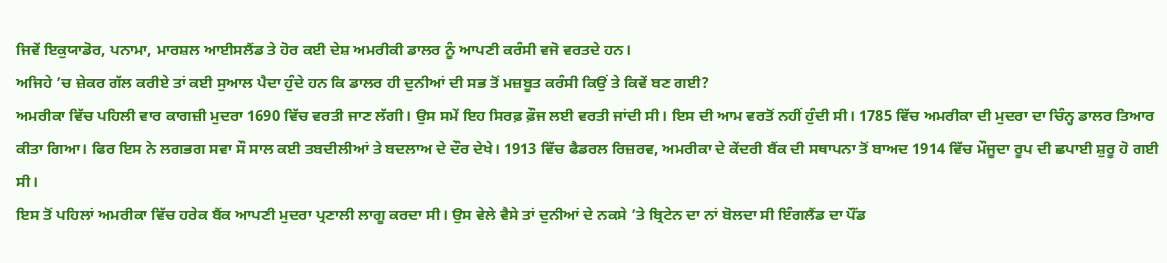ਜਿਵੇਂ ਇਕੁਯਾਡੋਰ, ਪਨਾਮਾ, ਮਾਰਸ਼ਲ ਆਈਸਲੈਂਡ ਤੇ ਹੋਰ ਕਈ ਦੇਸ਼ ਅਮਰੀਕੀ ਡਾਲਰ ਨੂੰ ਆਪਣੀ ਕਰੰਸੀ ਵਜੋ ਵਰਤਦੇ ਹਨ।
ਅਜਿਹੇ ’ਚ ਜ਼ੇਕਰ ਗੱਲ ਕਰੀਏ ਤਾਂ ਕਈ ਸੁਆਲ ਪੈਦਾ ਹੁੰਦੇ ਹਨ ਕਿ ਡਾਲਰ ਹੀ ਦੁਨੀਆਂ ਦੀ ਸਭ ਤੋਂ ਮਜ਼ਬੂਤ ਕਰੰਸੀ ਕਿਉਂ ਤੇ ਕਿਵੇਂ ਬਣ ਗਈ?
ਅਮਰੀਕਾ ਵਿੱਚ ਪਹਿਲੀ ਵਾਰ ਕਾਗਜ਼ੀ ਮੁਦਰਾ 1690 ਵਿੱਚ ਵਰਤੀ ਜਾਣ ਲੱਗੀ। ਉਸ ਸਮੇਂ ਇਹ ਸਿਰਫ਼ ਫ਼ੌਜ ਲਈ ਵਰਤੀ ਜਾਂਦੀ ਸੀ। ਇਸ ਦੀ ਆਮ ਵਰਤੋਂ ਨਹੀਂ ਹੁੰਦੀ ਸੀ। 1785 ਵਿੱਚ ਅਮਰੀਕਾ ਦੀ ਮੁਦਰਾ ਦਾ ਚਿੰਨ੍ਹ ਡਾਲਰ ਤਿਆਰ ਕੀਤਾ ਗਿਆ। ਫਿਰ ਇਸ ਨੇ ਲਗਭਗ ਸਵਾ ਸੌ ਸਾਲ ਕਈ ਤਬਦੀਲੀਆਂ ਤੇ ਬਦਲਾਅ ਦੇ ਦੌਰ ਦੇਖੇ। 1913 ਵਿੱਚ ਫੈਡਰਲ ਰਿਜ਼ਰਵ, ਅਮਰੀਕਾ ਦੇ ਕੇਂਦਰੀ ਬੈਂਕ ਦੀ ਸਥਾਪਨਾ ਤੋਂ ਬਾਅਦ 1914 ਵਿੱਚ ਮੌਜੂਦਾ ਰੂਪ ਦੀ ਛਪਾਈ ਸ਼ੁਰੂ ਹੋ ਗਈ ਸੀ।
ਇਸ ਤੋਂ ਪਹਿਲਾਂ ਅਮਰੀਕਾ ਵਿੱਚ ਹਰੇਕ ਬੈਂਕ ਆਪਣੀ ਮੁਦਰਾ ਪ੍ਰਣਾਲੀ ਲਾਗੂ ਕਰਦਾ ਸੀ। ਉਸ ਵੇਲੇ ਵੈਸੇ ਤਾਂ ਦੁਨੀਆਂ ਦੇ ਨਕਸੇ ’ਤੇ ਬ੍ਰਿਟੇਨ ਦਾ ਨਾਂ ਬੋਲਦਾ ਸੀ ਇੰਗਲੈਂਡ ਦਾ ਪੌਂਡ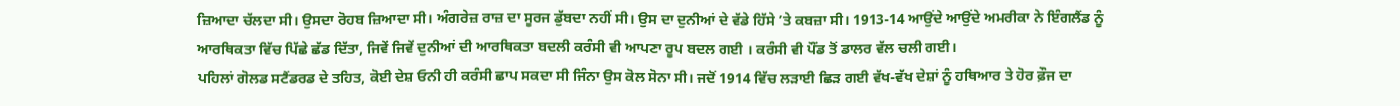ਜ਼ਿਆਦਾ ਚੱਲਦਾ ਸੀ। ਉਸਦਾ ਰੋਹਬ ਜ਼ਿਆਦਾ ਸੀ। ਅੰਗਰੇਜ਼ ਰਾਜ਼ ਦਾ ਸੂਰਜ ਡੁੱਬਦਾ ਨਹੀਂ ਸੀ। ਉਸ ਦਾ ਦੁਨੀਆਂ ਦੇ ਵੱਡੇ ਹਿੱਸੇ ’ਤੇ ਕਬਜ਼ਾ ਸੀ। 1913-14 ਆਉਂਦੇ ਆਉਂਦੇ ਅਮਰੀਕਾ ਨੇ ਇੰਗਲੈਂਡ ਨੂੰ ਆਰਥਿਕਤਾ ਵਿੱਚ ਪਿੱਛੇ ਛੱਡ ਦਿੱਤਾ, ਜਿਵੇਂ ਜਿਵੇਂ ਦੁਨੀਆਂ ਦੀ ਆਰਥਿਕਤਾ ਬਦਲੀ ਕਰੰਸੀ ਵੀ ਆਪਣਾ ਰੂਪ ਬਦਲ ਗਈ । ਕਰੰਸੀ ਵੀ ਪੌਂਡ ਤੋਂ ਡਾਲਰ ਵੱਲ ਚਲੀ ਗਈ।
ਪਹਿਲਾਂ ਗੋਲਡ ਸਟੈਂਡਰਡ ਦੇ ਤਹਿਤ, ਕੋਈ ਦੇਸ਼ ਓਨੀ ਹੀ ਕਰੰਸੀ ਛਾਪ ਸਕਦਾ ਸੀ ਜਿੰਨਾ ਉਸ ਕੋਲ ਸੋਨਾ ਸੀ। ਜਦੋਂ 1914 ਵਿੱਚ ਲੜਾਈ ਛਿੜ ਗਈ ਵੱਖ-ਵੱਖ ਦੇਸ਼ਾਂ ਨੂੰ ਹਥਿਆਰ ਤੇ ਹੋਰ ਫ਼ੌਜ ਦਾ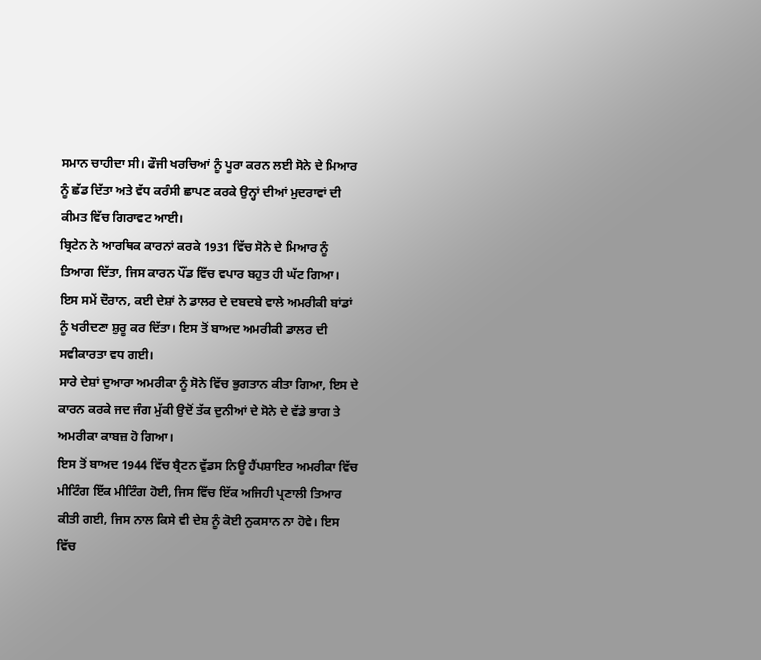ਸਮਾਨ ਚਾਹੀਦਾ ਸੀ। ਫੌਜੀ ਖਰਚਿਆਂ ਨੂੰ ਪੂਰਾ ਕਰਨ ਲਈ ਸੋਨੇ ਦੇ ਮਿਆਰ ਨੂੰ ਛੱਡ ਦਿੱਤਾ ਅਤੇ ਵੱਧ ਕਰੰਸੀ ਛਾਪਣ ਕਰਕੇ ਉਨ੍ਹਾਂ ਦੀਆਂ ਮੁਦਰਾਵਾਂ ਦੀ ਕੀਮਤ ਵਿੱਚ ਗਿਰਾਵਟ ਆਈ।
ਬ੍ਰਿਟੇਨ ਨੇ ਆਰਥਿਕ ਕਾਰਨਾਂ ਕਰਕੇ 1931 ਵਿੱਚ ਸੋਨੇ ਦੇ ਮਿਆਰ ਨੂੰ ਤਿਆਗ ਦਿੱਤਾ, ਜਿਸ ਕਾਰਨ ਪੌਂਡ ਵਿੱਚ ਵਪਾਰ ਬਹੁਤ ਹੀ ਘੱਟ ਗਿਆ। ਇਸ ਸਮੇਂ ਦੌਰਾਨ, ਕਈ ਦੇਸ਼ਾਂ ਨੇ ਡਾਲਰ ਦੇ ਦਬਦਬੇ ਵਾਲੇ ਅਮਰੀਕੀ ਬਾਂਡਾਂ ਨੂੰ ਖਰੀਦਣਾ ਸ਼ੁਰੂ ਕਰ ਦਿੱਤਾ। ਇਸ ਤੋਂ ਬਾਅਦ ਅਮਰੀਕੀ ਡਾਲਰ ਦੀ ਸਵੀਕਾਰਤਾ ਵਧ ਗਈ।
ਸਾਰੇ ਦੇਸ਼ਾਂ ਦੁਆਰਾ ਅਮਰੀਕਾ ਨੂੰ ਸੋਨੇ ਵਿੱਚ ਭੁਗਤਾਨ ਕੀਤਾ ਗਿਆ, ਇਸ ਦੇ ਕਾਰਨ ਕਰਕੇ ਜਦ ਜੰਗ ਮੁੱਕੀ ਉਦੋਂ ਤੱਕ ਦੁਨੀਆਂ ਦੇ ਸੋਨੇ ਦੇ ਵੱਡੇ ਭਾਗ ਤੇ ਅਮਰੀਕਾ ਕਾਬਜ਼ ਹੋ ਗਿਆ।
ਇਸ ਤੋਂ ਬਾਅਦ 1944 ਵਿੱਚ ਬ੍ਰੈਟਨ ਵੁੱਡਸ ਨਿਊ ਹੈਂਪਸ਼ਾਇਰ ਅਮਰੀਕਾ ਵਿੱਚ ਮੀਟਿੰਗ ਇੱਕ ਮੀਟਿੰਗ ਹੋਈ, ਜਿਸ ਵਿੱਚ ਇੱਕ ਅਜਿਹੀ ਪ੍ਰਣਾਲੀ ਤਿਆਰ ਕੀਤੀ ਗਈ, ਜਿਸ ਨਾਲ ਕਿਸੇ ਵੀ ਦੇਸ਼ ਨੂੰ ਕੋਈ ਨੁਕਸਾਨ ਨਾ ਹੋਵੇ। ਇਸ ਵਿੱਚ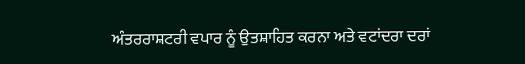ਅੰਤਰਰਾਸ਼ਟਰੀ ਵਪਾਰ ਨੂੰ ਉਤਸ਼ਾਹਿਤ ਕਰਨਾ ਅਤੇ ਵਟਾਂਦਰਾ ਦਰਾਂ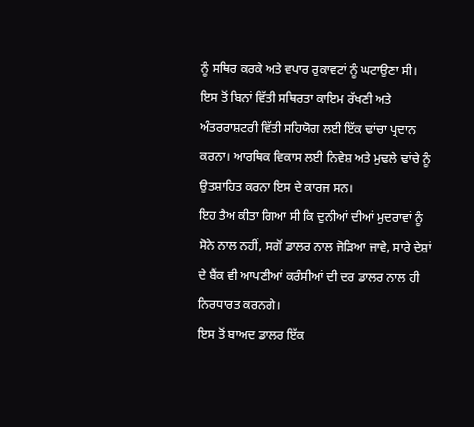ਨੂੰ ਸਥਿਰ ਕਰਕੇ ਅਤੇ ਵਪਾਰ ਰੁਕਾਵਟਾਂ ਨੂੰ ਘਟਾਉਣਾ ਸੀ। ਇਸ ਤੋਂ ਬਿਨਾਂ ਵਿੱਤੀ ਸਥਿਰਤਾ ਕਾਇਮ ਰੱਖਣੀ ਅਤੇ ਅੰਤਰਰਾਸ਼ਟਰੀ ਵਿੱਤੀ ਸਹਿਯੋਗ ਲਈ ਇੱਕ ਢਾਂਚਾ ਪ੍ਰਦਾਨ ਕਰਨਾ। ਆਰਥਿਕ ਵਿਕਾਸ ਲਈ ਨਿਵੇਸ਼ ਅਤੇ ਮੁਢਲੇ ਢਾਂਚੇ ਨੂੰ ਉਤਸ਼ਾਹਿਤ ਕਰਨਾ ਇਸ ਦੇ ਕਾਰਜ ਸਨ।
ਇਹ ਤੈਅ ਕੀਤਾ ਗਿਆ ਸੀ ਕਿ ਦੁਨੀਆਂ ਦੀਆਂ ਮੁਦਰਾਵਾਂ ਨੂੰ ਸੋਨੇ ਨਾਲ ਨਹੀਂ, ਸਗੋਂ ਡਾਲਰ ਨਾਲ ਜੋੜਿਆ ਜਾਵੇ, ਸਾਰੇ ਦੇਸ਼ਾਂ ਦੇ ਬੈਂਕ ਵੀ ਆਪਣੀਆਂ ਕਰੰਸੀਆਂ ਦੀ ਦਰ ਡਾਲਰ ਨਾਲ ਹੀ ਨਿਰਧਾਰਤ ਕਰਨਗੇ।
ਇਸ ਤੋਂ ਬਾਅਦ ਡਾਲਰ ਇੱਕ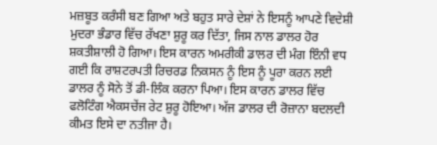ਮਜ਼ਬੂਤ ਕਰੰਸੀ ਬਣ ਗਿਆ ਅਤੇ ਬਹੁਤ ਸਾਰੇ ਦੇਸ਼ਾਂ ਨੇ ਇਸਨੂੰ ਆਪਣੇ ਵਿਦੇਸ਼ੀ ਮੁਦਰਾ ਭੰਡਾਰ ਵਿੱਚ ਰੱਖਣਾ ਸ਼ੁਰੂ ਕਰ ਦਿੱਤਾ, ਜਿਸ ਨਾਲ ਡਾਲਰ ਹੋਰ ਸ਼ਕਤੀਸ਼ਾਲੀ ਹੋ ਗਿਆ। ਇਸ ਕਾਰਨ ਅਮਰੀਕੀ ਡਾਲਰ ਦੀ ਮੰਗ ਇੰਨੀ ਵਧ ਗਈ ਕਿ ਰਾਸ਼ਟਰਪਤੀ ਰਿਚਰਡ ਨਿਕਸਨ ਨੂੰ ਇਸ ਨੂੰ ਪੂਰਾ ਕਰਨ ਲਈ ਡਾਲਰ ਨੂੰ ਸੋਨੇ ਤੋਂ ਡੀ-ਲਿੰਕ ਕਰਨਾ ਪਿਆ। ਇਸ ਕਾਰਨ ਡਾਲਰ ਵਿੱਚ ਫਲੋਟਿੰਗ ਐਕਸਚੇਂਜ ਰੇਟ ਸ਼ੁਰੂ ਹੋਇਆ। ਅੱਜ ਡਾਲਰ ਦੀ ਰੋਜ਼ਾਨਾ ਬਦਲਦੀ ਕੀਮਤ ਇਸੇ ਦਾ ਨਤੀਜਾ ਹੈ।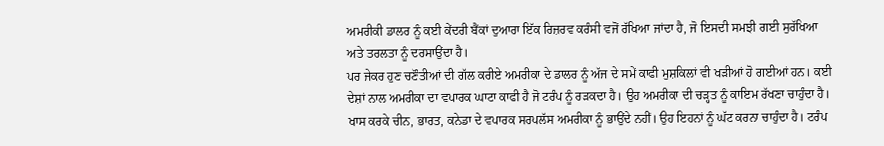ਅਮਰੀਕੀ ਡਾਲਰ ਨੂੰ ਕਈ ਕੇਂਦਰੀ ਬੈਂਕਾਂ ਦੁਆਰਾ ਇੱਕ ਰਿਜ਼ਰਵ ਕਰੰਸੀ ਵਜੋਂ ਰੱਖਿਆ ਜਾਂਦਾ ਹੈ, ਜੋ ਇਸਦੀ ਸਮਝੀ ਗਈ ਸੁਰੱਖਿਆ ਅਤੇ ਤਰਲਤਾ ਨੂੰ ਦਰਸਾਉਂਦਾ ਹੈ।
ਪਰ ਜੇਕਰ ਹੁਣ ਚਣੌਤੀਆਂ ਦੀ ਗੱਲ ਕਰੀਏ ਅਮਰੀਕਾ ਦੇ ਡਾਲਰ ਨੂੰ ਅੱਜ ਦੇ ਸਮੇਂ ਕਾਫੀ ਮੁਸ਼ਕਿਲਾਂ ਵੀ ਖੜੀਆਂ ਹੋ ਗਈਆਂ ਹਨ। ਕਈ ਦੇਸ਼ਾਂ ਨਾਲ ਅਮਰੀਕਾ ਦਾ ਵਪਾਰਕ ਘਾਟਾ ਕਾਫੀ ਹੈ ਜੋ ਟਰੰਪ ਨੂੰ ਰੜਕਦਾ ਹੈ। ਉਹ ਅਮਰੀਕਾ ਦੀ ਚੜ੍ਹਤ ਨੂੰ ਕਾਇਮ ਰੱਖਣਾ ਚਾਹੁੰਦਾ ਹੈ। ਖਾਸ ਕਰਕੇ ਚੀਨ, ਭਾਰਤ, ਕਨੇਡਾ ਦੇ ਵਪਾਰਕ ਸਰਪਲੱਸ ਅਮਰੀਕਾ ਨੂੰ ਭਾਉਂਦੇ ਨਹੀਂ। ਉਹ ਇਹਨਾਂ ਨੂੰ ਘੱਟ ਕਰਨਾ ਚਾਹੁੰਦਾ ਹੈ। ਟਰੰਪ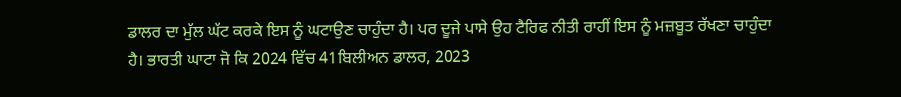ਡਾਲਰ ਦਾ ਮੁੱਲ ਘੱਟ ਕਰਕੇ ਇਸ ਨੂੰ ਘਟਾਉਣ ਚਾਹੁੰਦਾ ਹੈ। ਪਰ ਦੂਜੇ ਪਾਸੇ ਉਹ ਟੈਰਿਫ ਨੀਤੀ ਰਾਹੀਂ ਇਸ ਨੂੰ ਮਜ਼ਬੂਤ ਰੱਖਣਾ ਚਾਹੁੰਦਾ ਹੈ। ਭਾਰਤੀ ਘਾਟਾ ਜੋ ਕਿ 2024 ਵਿੱਚ 41ਬਿਲੀਅਨ ਡਾਲਰ, 2023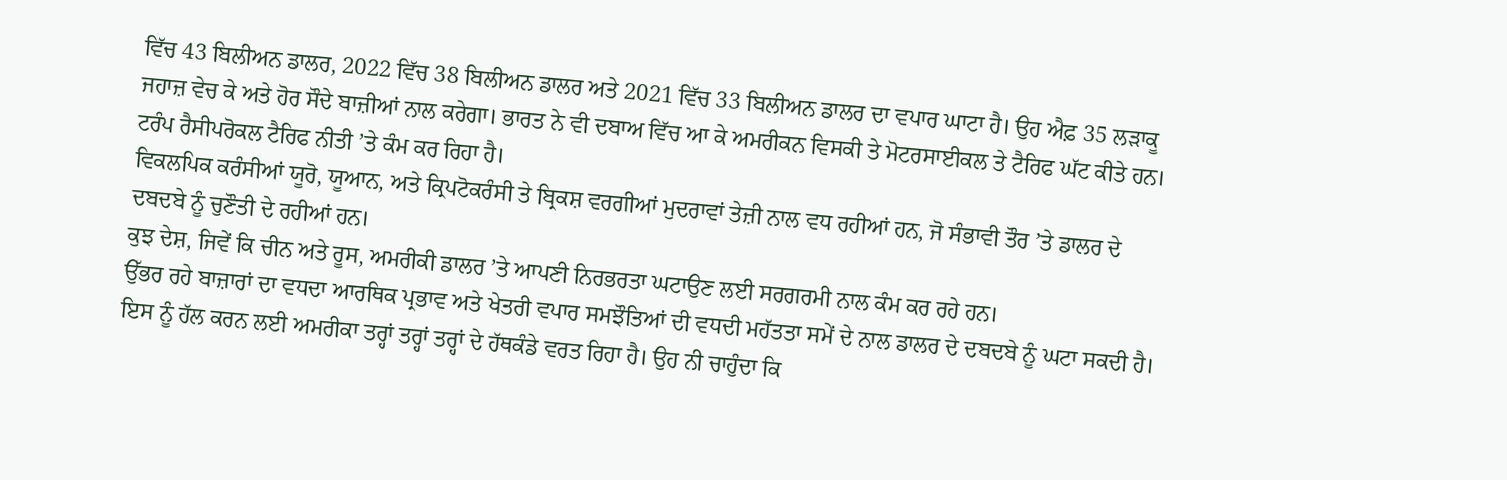ਵਿੱਚ 43 ਬਿਲੀਅਨ ਡਾਲਰ, 2022 ਵਿੱਚ 38 ਬਿਲੀਅਨ ਡਾਲਰ ਅਤੇ 2021 ਵਿੱਚ 33 ਬਿਲੀਅਨ ਡਾਲਰ ਦਾ ਵਪਾਰ ਘਾਟਾ ਹੈ। ਉਹ ਐਫ਼ 35 ਲੜਾਕੂ ਜਹਾਜ਼ ਵੇਚ ਕੇ ਅਤੇ ਹੋਰ ਸੌਦੇ ਬਾਜ਼ੀਆਂ ਨਾਲ ਕਰੇਗਾ। ਭਾਰਤ ਨੇ ਵੀ ਦਬਾਅ ਵਿੱਚ ਆ ਕੇ ਅਮਰੀਕਨ ਵਿਸਕੀ ਤੇ ਮੋਟਰਸਾਈਕਲ ਤੇ ਟੈਰਿਫ ਘੱਟ ਕੀਤੇ ਹਨ। ਟਰੰਪ ਰੈਸੀਪਰੋਕਲ ਟੈਰਿਫ ਨੀਤੀ ’ਤੇ ਕੰਮ ਕਰ ਰਿਹਾ ਹੈ।
ਵਿਕਲਪਿਕ ਕਰੰਸੀਆਂ ਯੂਰੋ, ਯੂਆਨ, ਅਤੇ ਕ੍ਰਿਪਟੋਕਰੰਸੀ ਤੇ ਬ੍ਰਿਕਸ਼ ਵਰਗੀਆਂ ਮੁਦਰਾਵਾਂ ਤੇਜ਼ੀ ਨਾਲ ਵਧ ਰਹੀਆਂ ਹਨ, ਜੋ ਸੰਭਾਵੀ ਤੌਰ ’ਤੇ ਡਾਲਰ ਦੇ ਦਬਦਬੇ ਨੂੰ ਚੁਣੌਤੀ ਦੇ ਰਹੀਆਂ ਹਨ।
ਕੁਝ ਦੇਸ਼, ਜਿਵੇਂ ਕਿ ਚੀਨ ਅਤੇ ਰੂਸ, ਅਮਰੀਕੀ ਡਾਲਰ ’ਤੇ ਆਪਣੀ ਨਿਰਭਰਤਾ ਘਟਾਉਣ ਲਈ ਸਰਗਰਮੀ ਨਾਲ ਕੰਮ ਕਰ ਰਹੇ ਹਨ।
ਉੱਭਰ ਰਹੇ ਬਾਜ਼ਾਰਾਂ ਦਾ ਵਧਦਾ ਆਰਥਿਕ ਪ੍ਰਭਾਵ ਅਤੇ ਖੇਤਰੀ ਵਪਾਰ ਸਮਝੌਤਿਆਂ ਦੀ ਵਧਦੀ ਮਹੱਤਤਾ ਸਮੇਂ ਦੇ ਨਾਲ ਡਾਲਰ ਦੇ ਦਬਦਬੇ ਨੂੰ ਘਟਾ ਸਕਦੀ ਹੈ।
ਇਸ ਨੂੰ ਹੱਲ ਕਰਨ ਲਈ ਅਮਰੀਕਾ ਤਰ੍ਹਾਂ ਤਰ੍ਹਾਂ ਤਰ੍ਹਾਂ ਦੇ ਹੱਥਕੰਡੇ ਵਰਤ ਰਿਹਾ ਹੈ। ਉਹ ਨੀ ਚਾਹੁੰਦਾ ਕਿ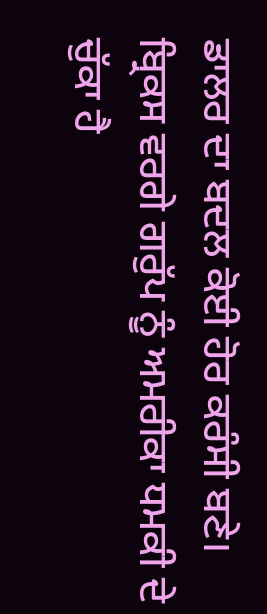ਡਾਲਰ ਦਾ ਬਦਲ ਕੋਈ ਹੋਰ ਕਰੰਸੀ ਬਣੇ। ਬ੍ਰਿਕਸ ਵਰਗੇ ਗਰੁੱਪ ਨੂੰ ਅਮਰੀਕਾ ਧਮਕੀ ਦੇ ਚੁੱਕਾ ਹੈ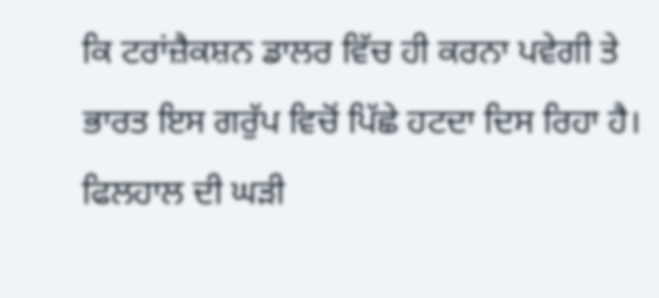ਕਿ ਟਰਾਂਜ਼ੈਕਸ਼ਨ ਡਾਲਰ ਵਿੱਚ ਹੀ ਕਰਨਾ ਪਵੇਗੀ ਤੇ ਭਾਰਤ ਇਸ ਗਰੁੱਪ ਵਿਚੋਂ ਪਿੱਛੇ ਹਟਦਾ ਦਿਸ ਰਿਹਾ ਹੈ। ਫਿਲਹਾਲ ਦੀ ਘੜੀ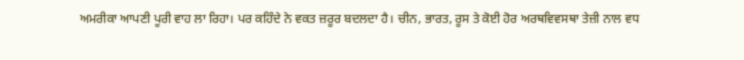ਅਮਰੀਕਾ ਆਪਣੀ ਪੂਰੀ ਵਾਹ ਲਾ ਰਿਹਾ। ਪਰ ਕਹਿੰਦੇ ਨੇ ਵਕਤ ਜ਼ਰੂਰ ਬਦਲਦਾ ਹੈ। ਚੀਨ, ਭਾਰਤ, ਰੂਸ ਤੇ ਕੋਈ ਹੋਰ ਅਰਥਵਿਵਸਥਾ ਤੇਜ਼ੀ ਨਾਲ ਵਧ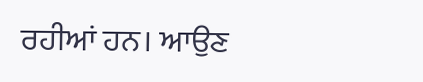ਰਹੀਆਂ ਹਨ। ਆਉਣ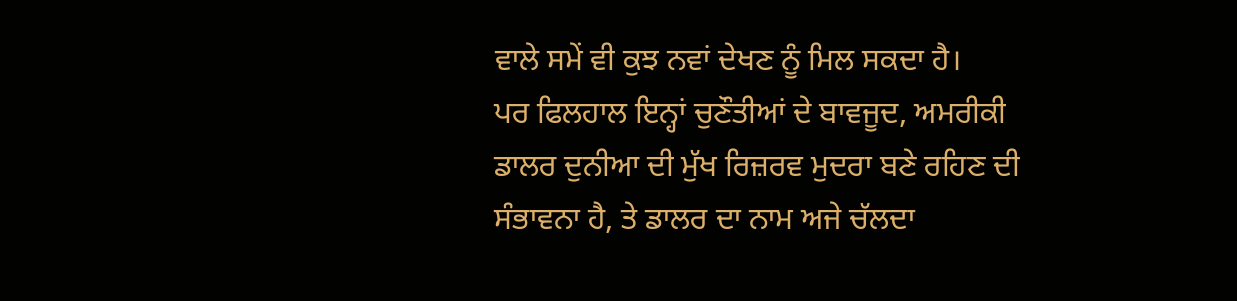ਵਾਲੇ ਸਮੇਂ ਵੀ ਕੁਝ ਨਵਾਂ ਦੇਖਣ ਨੂੰ ਮਿਲ ਸਕਦਾ ਹੈ।
ਪਰ ਫਿਲਹਾਲ ਇਨ੍ਹਾਂ ਚੁਣੌਤੀਆਂ ਦੇ ਬਾਵਜੂਦ, ਅਮਰੀਕੀ ਡਾਲਰ ਦੁਨੀਆ ਦੀ ਮੁੱਖ ਰਿਜ਼ਰਵ ਮੁਦਰਾ ਬਣੇ ਰਹਿਣ ਦੀ ਸੰਭਾਵਨਾ ਹੈ, ਤੇ ਡਾਲਰ ਦਾ ਨਾਮ ਅਜੇ ਚੱਲਦਾ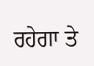ਰਹੇਗਾ ਤੇ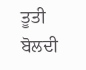ਤੂਤੀ ਬੋਲਦੀ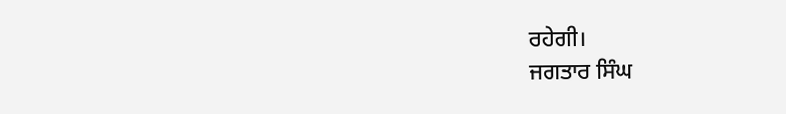ਰਹੇਗੀ।
ਜਗਤਾਰ ਸਿੰਘ